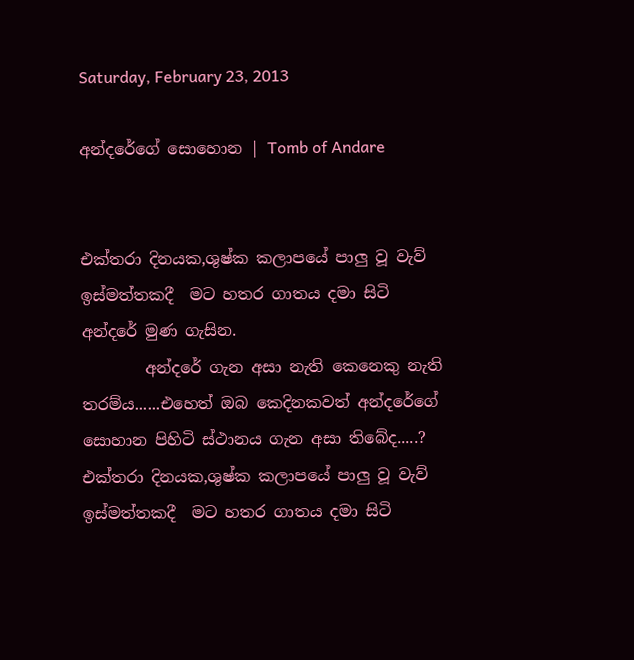Saturday, February 23, 2013

අන්දරේගේ සොහොන | Tomb of Andare


එක්තරා දිනයක,ශුෂ්ක කලාපයේ පාලු වූ වැව් ඉස්මත්තකදී  මට හතර ගාතය දමා සිටි අන්දරේ මුණ ගැසින.
        අන්දරේ ගැන අසා නැති කෙනෙකු නැති තරම්ය......එහෙත් ඔබ කෙදිනකවත් අන්දරේගේ සොහාන පිහිටි ස්ථානය ගැන අසා තිබේද.....?  එක්තරා දිනයක,ශුෂ්ක කලාපයේ පාලු වූ වැව් ඉස්මත්තකදී  මට හතර ගාතය දමා සිටි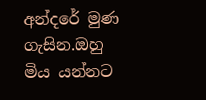අන්දරේ මුණ ගැසින.ඔහු මිය යන්නට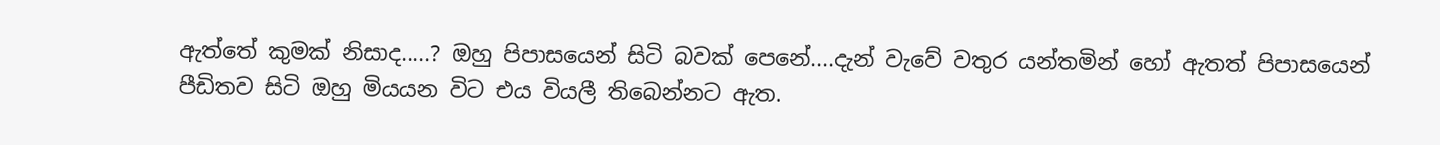ඇත්තේ කුමක් නිසාද.....? ඔහු පිපාසයෙන් සිටි බවක් පෙනේ....දැන් වැවේ වතුර යන්තමින් හෝ ඇතත් පිපාසයෙන් පීඩිතව සිටි ඔහු මියයන විට එය වියලී තිබෙන්නට ඇත.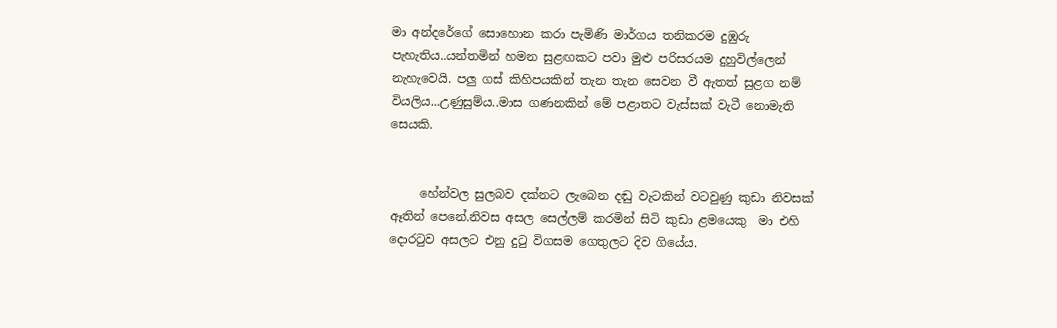මා අන්දරේගේ සොහොන කරා පැමිණි මාර්ගය තනිකරම දුඹුරු පැහැතිය..යන්තමින් හමන සුළඟකට පවා මුළු පරිසරයම දුහුවිල්ලෙන් නැහැවෙයි. පලු ගස් කිහිපයකින් තැන තැන සෙවන වී ඇතත් සුළග නම් වියලිය...උණුසුම්ය..මාස ගණනකින් මේ පළාතට වැස්සක් වැටී නොමැති සෙයකි.


     හේන්වල සුලබව දක්නට ලැබෙන දඬු වැටකින් වටවුණු කුඩා නිවසක් ඈතින් පෙනේ.නිවස අසල සෙල්ලම් කරමින් සිටි කුඩා ළමයෙකු  මා එහි දොරටුව අසලට එනු දුටු විගසම ගෙතුලට දිව ගියේය.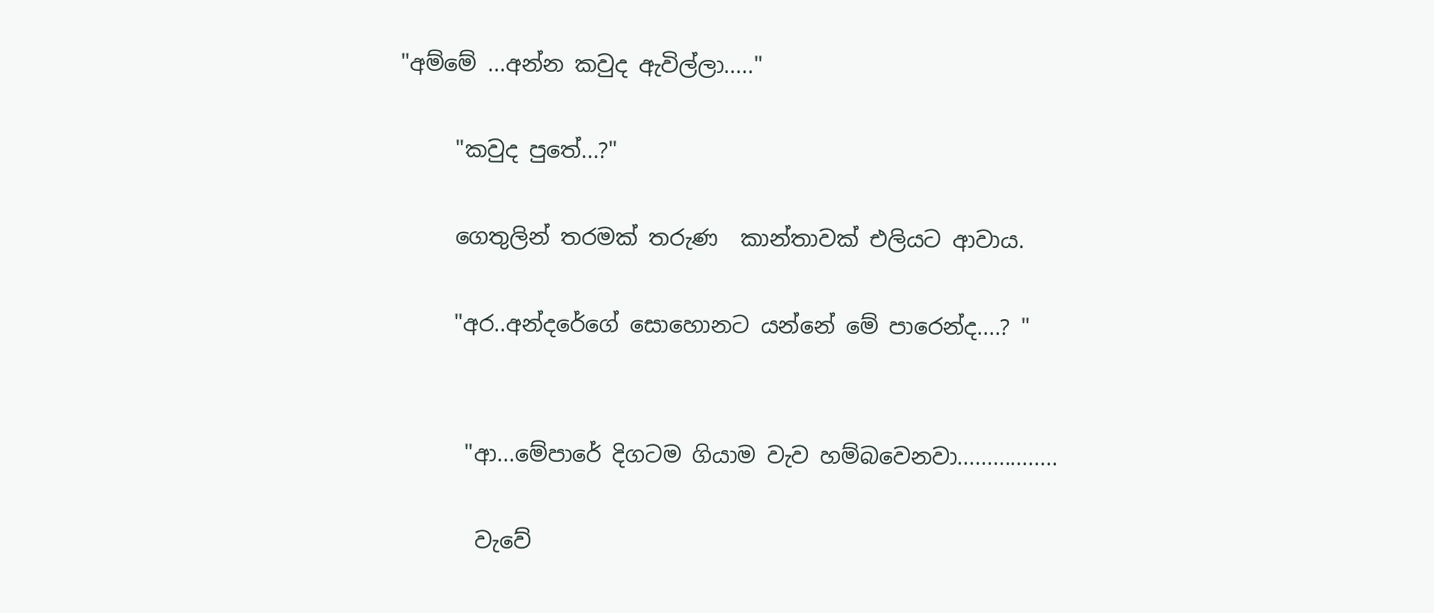"අම්මේ ...අන්න කවුද ඇවිල්ලා....."

     "කවුද පුතේ...?"

     ගෙතුලින් තරමක් තරුණ  කාන්තාවක් එලියට ආවාය.

     "අර..අන්දරේගේ සොහොනට යන්නේ මේ පාරෙන්ද....? "


      "ආ...මේපාරේ දිගටම ගියාම වැව හම්බවෙනවා.................

       වැවේ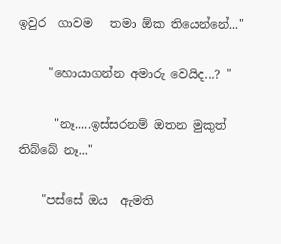ඉවුර  ගාවම   තමා ඕක තියෙන්නේ..."

     "හොයාගන්න අමාරු වෙයිද...? "

      "නෑ.....ඉස්සරනම් ඔතන මුකුත් තිබ්බේ නෑ..."

    "පස්සේ ඔය  ඇමති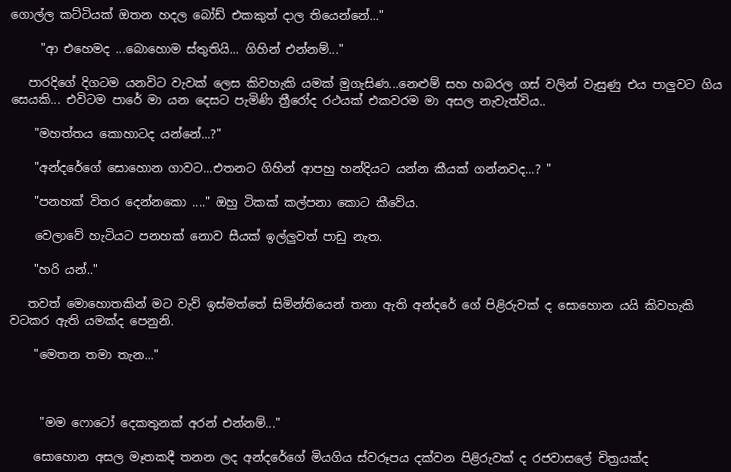ගොල්ල කට්ටියක් ඔතන හදල බෝඩ් එකකුත් දාල තියෙන්නේ..."

     "ආ එහෙමද ...බොහොම ස්තුතියි... ගිහින් එන්නම්..."

   පාරදිගේ දිගටම යනවිට වැවක් ලෙස කිවහැකි යමක් මුගැසිණ...නෙළුම් සහ හබරල ගස් වලින් වැසුණු එය පාලුවට ගිය සෙයකි... එවිටම පාරේ මා යන දෙසට පැමිණි ත්‍රීරෝද රථයක් එකවරම මා අසල නැවැත්විය..

    "මහත්තය කොහාටද යන්නේ...?"

    "අන්දරේගේ සොහොන ගාවට...එතනට ගිහින් ආපහු හන්දියට යන්න කීයක් ගන්නවද...? "

    "පනහක් විතර දෙන්නකො ...." ඔහු ටිකක් කල්පනා කොට කීවේය.

    වෙලාවේ හැටියට පනහක් නොව සීයක් ඉල්ලුවත් පාඩු නැත.

    "හරි යන්.."

   තවත් මොහොතකින් මට වැව් ඉස්මත්තේ සිමින්තියෙන් තනා ඇති අන්දරේ ගේ පිළිරුවක් ද සොහොන යයි කිවහැකි වටකර ඇති යමක්ද පෙනුනි.

    "මෙතන තමා තැන..."



     "මම ෆොටෝ දෙකතුනක් අරන් එන්නම්..."

    සොහොන අසල මෑතකදී තනන ලද අන්දරේගේ මියගිය ස්වරූපය දක්වන පිළිරුවක් ද රජවාසලේ චිත්‍රයක්ද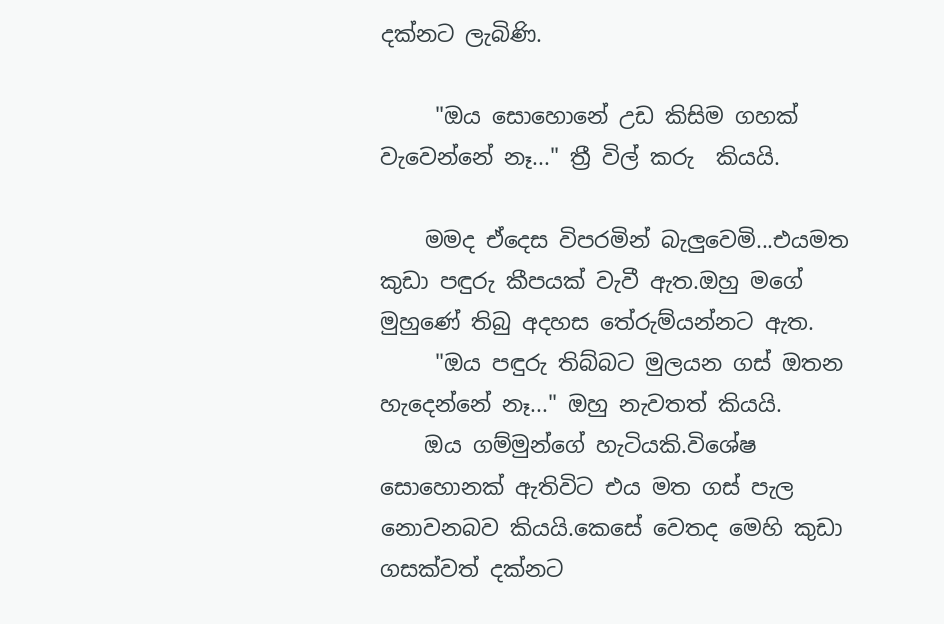දක්නට ලැබිණි.

     "ඔය සොහොනේ උඩ කිසිම ගහක් වැවෙන්නේ නෑ..." ත්‍රී විල් කරු  කියයි.

    මමද ඒදෙස විපරමින් බැලුවෙමි...එයමත කුඩා පඳුරු කීපයක් වැවී ඇත.ඔහු මගේ මුහුණේ තිබු අදහස තේරුම්යන්නට ඇත.
     "ඔය පඳුරු තිබ්බට මුලයන ගස් ඔතන හැදෙන්නේ නෑ..." ඔහු නැවතත් කියයි.
    ඔය ගම්මුන්ගේ හැටියකි.විශේෂ සොහොනක් ඇතිවිට එය මත ගස් පැල නොවනබව කියයි.කෙසේ වෙතද මෙහි කුඩා ගසක්වත් දක්නට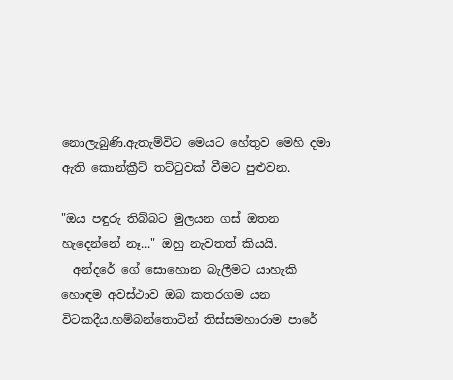නොලැබුණි.ඇතැම්විට මෙයට හේතුව මෙහි දමා ඇති කොන්ක්‍රීට් තට්ටුවක් වීමට පුළුවන.

"ඔය පඳුරු තිබ්බට මුලයන ගස් ඔතන හැදෙන්නේ නෑ..." ඔහු නැවතත් කියයි.
  අන්දරේ ගේ සොහොන බැලීමට යාහැකි හොඳම අවස්ථාව ඔබ කතරගම යන විටකදීය.හම්බන්තොටින් තිස්සමහාරාම පාරේ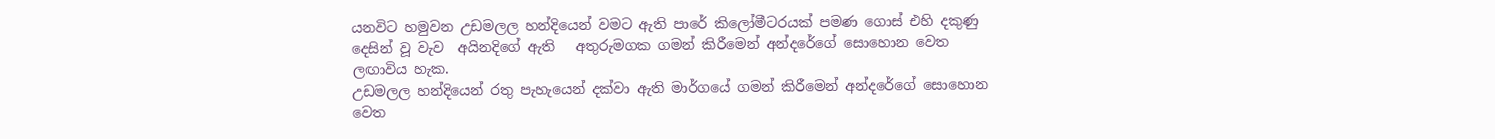යනවිට හමුවන උඩමලල හන්දියෙන් වමට ඇති පාරේ කිලෝමීටරයක් පමණ ගොස් එහි දකුණු දෙසින් වූ වැව  අයිනදිගේ ඇති   අතුරුමගක ගමන් කිරීමෙන් අන්දරේගේ සොහොන වෙත ලඟාවිය හැක.
උඩමලල හන්දියෙන් රතු පැහැයෙන් දක්වා ඇති මාර්ගයේ ගමන් කිරීමෙන් අන්දරේගේ සොහොන වෙත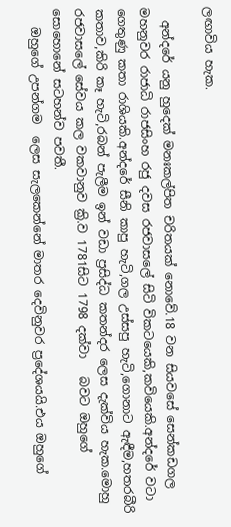ලඟාවිය හැක.

  අන්දරේ යනු හුදෙක් මනඃකල්පිත චරිතයක් නොවේ.18 වන සියවසේ සෙන්කඩගල මහනුවර රාජාධි රාජසිංහ රජු දවස රජවාසලේ සිටි විකටයෙකි,කවියෙකි.අන්දරේ වටා ගෙතුණු කතා රාශියකි.අන්දරේ සීනි කාපු හැටි,ගල උස්සපු හැටි,ගොනාට ඇඳීම,හතරබීරි කතාව,කිරි කෑ හැටි,රබන් පැලීම ඉන් වඩා ප්‍රසිද්ධ කතන්දර ලෙස දැක්විය හැක.මොහු රජවාසලේ සේවය කල වකවානුව ක්‍රි.ව 1781සිට 1798 දක්වා   බවට ඔහුගේ සොහොනේ සටහන්ව පවතී.
   ඔහුගේ උපන්ගම  ලෙස සැලකෙන්නේ මාතර දෙවිනුවර ප්‍රදේශයයි.එය ඔහුගේ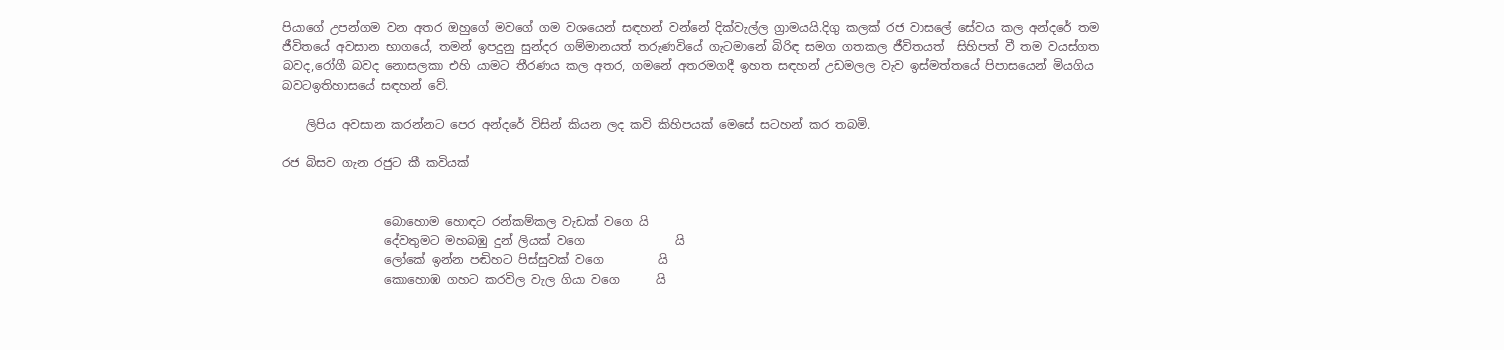පියාගේ උපන්ගම වන අතර ඔහුගේ මවගේ ගම වශයෙන් සඳහන් වන්නේ දික්වැල්ල ග්‍රාමයයි.දිගු කලක් රජ වාසලේ සේවය කල අන්දරේ තම ජීවිතයේ අවසාන භාගයේ, තමන් ඉපදුනු සුන්දර ගම්මානයත් තරුණවියේ ගැටමානේ බිරිඳ සමග ගතකල ජීවිතයත්  සිහිපත් වී තම වයස්ගත බවද,රෝගී බවද නොසලකා එහි යාමට තීරණය කල අතර, ගමනේ අතරමගදී ඉහත සඳහන් උඩමලල වැව ඉස්මත්තයේ පිපාසයෙන් මියගිය බවටඉතිහාසයේ සඳහන් වේ.

    ලිපිය අවසාන කරන්නට පෙර අන්දරේ විසින් කියන ලද කවි කිහිපයක් මෙසේ සටහන් කර තබමි.

රජ බිසව ගැන රජුට කී කවියක්


                 බොහොම හොඳට රන්කම්කල වැඩක් වගෙ යි
                 දේවතුමට මහබඹු දුන් ලියක් වගෙ               යි
                 ලෝකේ ඉන්න පඬිහට පිස්සුවක් වගෙ         යි
                 කොහොඹ ගහට කරවිල වැල ගියා වගෙ      යි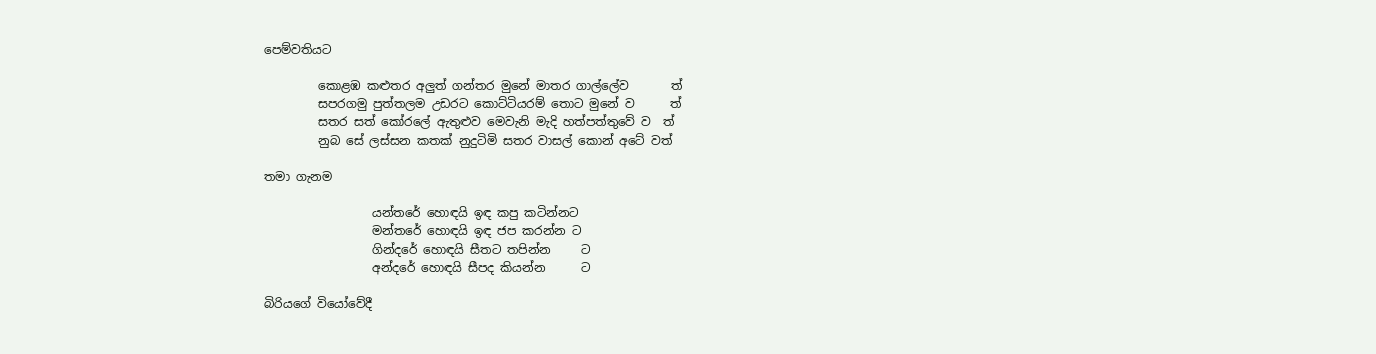පෙම්වතියට

         කොළඹ කළුතර අලුත් ගන්තර මුනේ මාතර ගාල්ලේව       ත්
         සපරගමු පුත්තලම උඩරට කොට්ටියරම් තොට මුනේ ව      ත්
         සතර සත් කෝරලේ ඇතුළුව මෙවැනි මැදි හත්පත්තුවේ ව  ත්
         නුබ සේ ලස්සන කතක් නුදුටිමි සතර වාසල් කොන් අටේ වත්

තමා ගැනම

                  යන්තරේ හොඳයි ඉඳ කපු කටින්නට
                  මන්තරේ හොඳයි ඉඳ ජප කරන්න ට
                  ගින්දරේ හොඳයි සීතට තපින්න     ට
                  අන්දරේ හොඳයි සීපද කියන්න      ට

බිරියගේ වියෝවේදී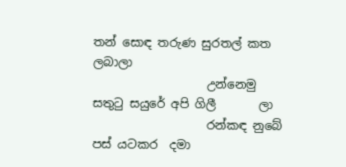තන් සොඳ තරුණ සුරතල් කත ලබාලා
                   උන්නෙමු සතුටු සයුරේ අපි ගිලී       ලා
                   රන්කඳ නුබේ පස් යටකර  දමා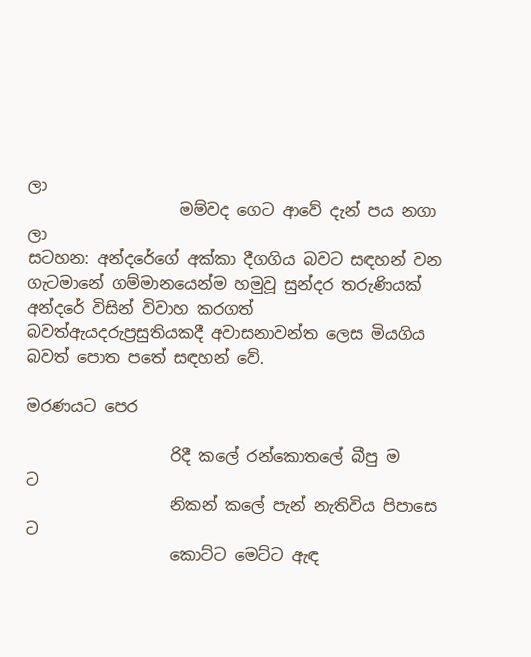ලා
                   මම්වද ගෙට ආවේ දැන් පය නගා     ලා
සටහන: අන්දරේගේ අක්කා දීගගිය බවට සඳහන් වන ගැටමානේ ගම්මානයෙන්ම හමුවූ සුන්දර තරුණියක් අන්දරේ විසින් විවාහ කරගත්  බවත්ඇයදරුප්‍රසුතියකදී අවාසනාවන්ත ලෙස මියගිය බවත් පොත පතේ සඳහන් වේ.

මරණයට පෙර

                  රිදී කලේ රන්කොතලේ බීපු ම          ට
                  නිකන් කලේ පැන් නැතිවිය පිපාසෙ  ට
                  කොට්ට මෙට්ට ඇඳ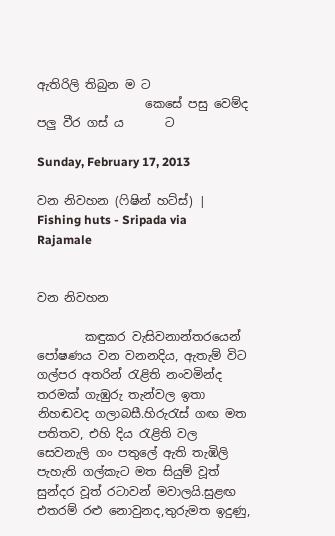ඇතිරිලි තිබුන ම ට
                  කෙසේ පසු වෙම්ද පලු වීර ගස් ය       ට

Sunday, February 17, 2013

වන නිවහන (ෆිෂින් හට්ස්) | Fishing huts - Sripada via Rajamale


වන නිවහන

        කඳුකර වැසිවනාන්තරයෙන්  පෝෂණය වන වනනදිය, ඇතැම් විට ගල්පර අතරින් රැළිති නංවමින්ද තරමක් ගැඹුරු තැන්වල ඉතා නිහඬවද ගලාබසී.හිරුරැස් ගඟ මත පතිතව, එහි දිය රැළිති වල සෙවනැලි ගං පතුලේ ඇති තැඹිලි පැහැති ගල්කැට මත සියුම් වූත් සුන්දර වූත් රටාවන් මවාලයි.සුළඟ එතරම් රළු නොවුනද,තුරුමත ඉදුණු,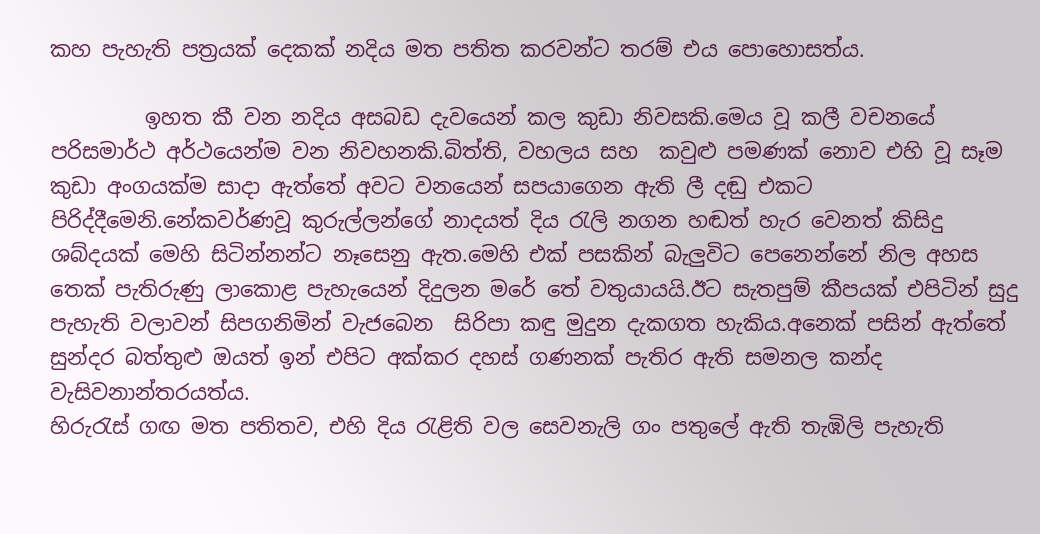කහ පැහැති පත්‍රයක් දෙකක් නදිය මත පතිත කරවන්ට තරම් එය පොහොසත්ය.

         ඉහත කී වන නදිය අසබඩ දැවයෙන් කල කුඩා නිවසකි.මෙය වූ කලී වචනයේ පරිසමාර්ථ අර්ථයෙන්ම වන නිවහනකි.බිත්ති, වහලය සහ  කවුළු පමණක් නොව එහි වූ සෑම කුඩා අංගයක්ම සාදා ඇත්තේ අවට වනයෙන් සපයාගෙන ඇති ලී දඬු එකට පිරිද්දීමෙනි.නේකවර්ණවූ කුරුල්ලන්ගේ නාදයත් දිය රැලි නගන හඬත් හැර වෙනත් කිසිදු ශබ්දයක් මෙහි සිටින්නන්ට නෑසෙනු ඇත.මෙහි එක් පසකින් බැලුවිට පෙනෙන්නේ නිල අහස තෙක් පැතිරුණු ලාකොළ පැහැයෙන් දිදුලන මරේ තේ වතුයායයි.ඊට සැතපුම් කීපයක් එපිටින් සුදු පැහැති වලාවන් සිපගනිමින් වැජබෙන  සිරිපා කඳු මුදුන දැකගත හැකිය.අනෙක් පසින් ඇත්තේ සුන්දර බත්තුළු ඔයත් ඉන් එපිට අක්කර දහස් ගණනක් පැතිර ඇති සමනල කන්ද වැසිවනාන්තරයත්ය.
හිරුරැස් ගඟ මත පතිතව, එහි දිය රැළිති වල සෙවනැලි ගං පතුලේ ඇති තැඹිලි පැහැති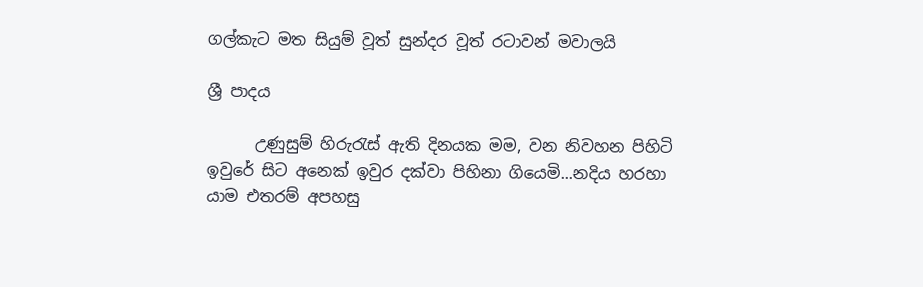ගල්කැට මත සියුම් වූත් සුන්දර වූත් රටාවන් මවාලයි

ශ්‍රී පාදය

      උණුසුම් හිරුරැස් ඇති දිනයක මම, වන නිවහන පිහිටි ඉවුරේ සිට අනෙක් ඉවුර දක්වා පිහිනා ගියෙමි...නදිය හරහා යාම එතරම් අපහසු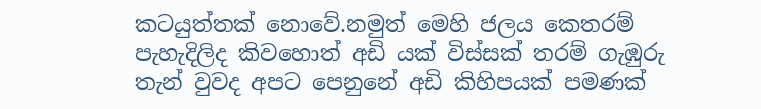කටයුත්තක් නොවේ.නමුත් මෙහි ජලය කෙතරම් පැහැදිලිද කිවහොත් අඩි යක් විස්සක් තරම් ගැඹුරු තැන් වුවද අපට පෙනුනේ අඩි කිහිපයක් පමණක්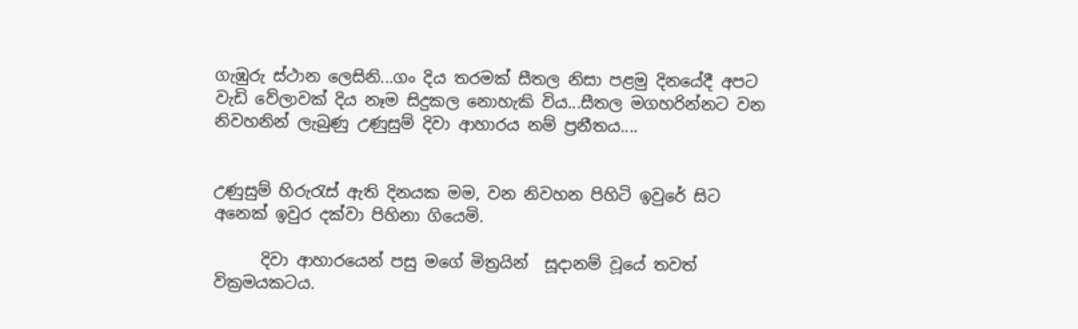ගැඹුරු ස්ථාන ලෙසිනි...ගං දිය තරමක් සීතල නිසා පළමු දිනයේදී අපට වැඩි වේලාවක් දිය නෑම සිදුකල නොහැකි විය...සීතල මගහරින්නට වන නිවහනින් ලැබුණු උණුසුම් දිවා ආහාරය නම් ප්‍රනීතය....


උණුසුම් හිරුරැස් ඇති දිනයක මම, වන නිවහන පිහිටි ඉවුරේ සිට අනෙක් ඉවුර දක්වා පිහිනා ගියෙමි.

      දිවා ආහාරයෙන් පසු මගේ මිත්‍රයින්  සූදානම් වූයේ තවත් වික්‍රමයකටය.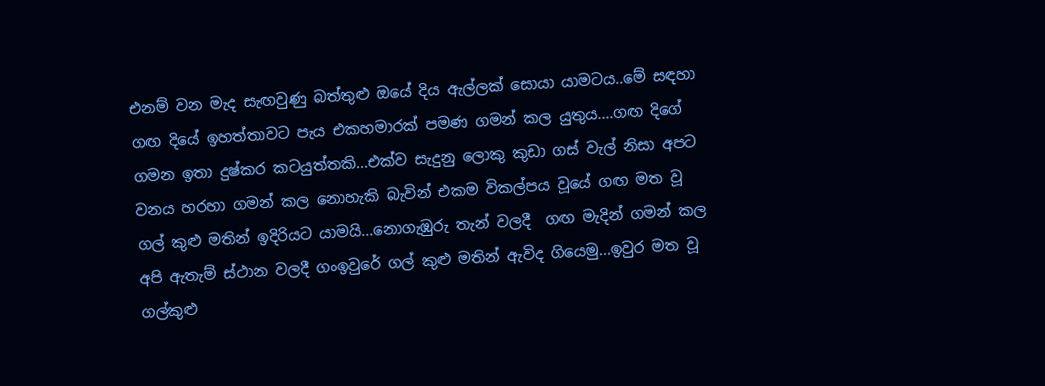එනම් වන මැද සැඟවුණු බත්තුළු ඔයේ දිය ඇල්ලක් සොයා යාමටය..මේ සඳහා ගඟ දියේ ඉහත්තාවට පැය එකහමාරක් පමණ ගමන් කල යුතුය....ගඟ දිගේ ගමන ඉතා දුෂ්කර කටයුත්තකි...එක්ව සැදුනු ලොකු කුඩා ගස් වැල් නිසා අපට වනය හරහා ගමන් කල නොහැකි බැවින් එකම විකල්පය වූයේ ගඟ මත වූ ගල් කුළු මතින් ඉදිරියට යාමයි...නොගැඹුරු තැන් වලදී  ගඟ මැදින් ගමන් කල අපි ඇතැම් ස්ථාන වලදී ගංඉවුරේ ගල් කුළු මතින් ඇවිද ගියෙමු...ඉවුර මත වූ ගල්කුළු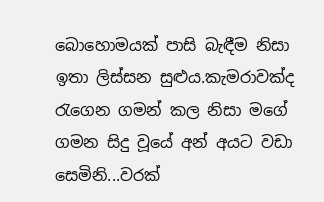බොහොමයක් පාසි බැඳීම නිසා ඉතා ලිස්සන සුළුය.කැමරාවක්ද රැගෙන ගමන් කල නිසා මගේ ගමන සිදු වූයේ අන් අයට වඩා සෙමිනි...වරක්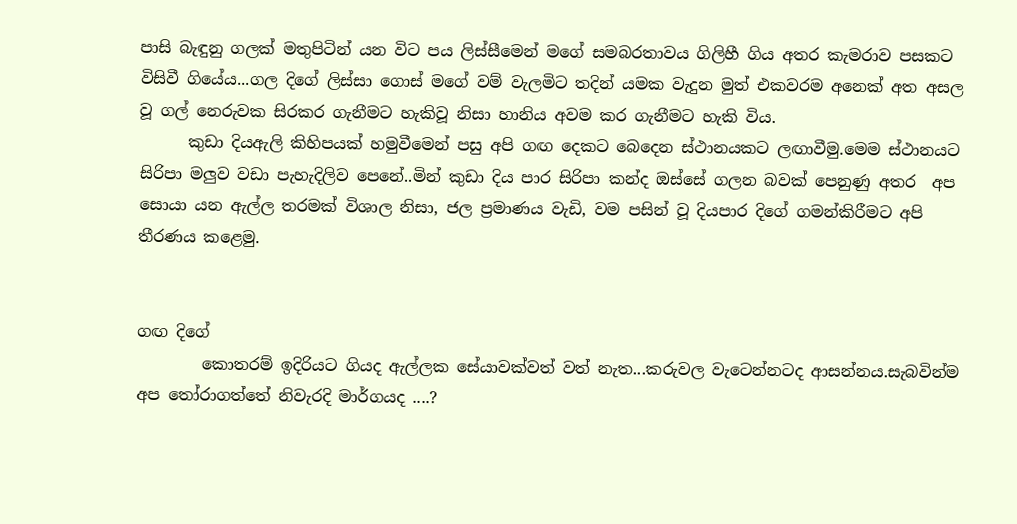පාසි බැඳුනු ගලක් මතුපිටින් යන විට පය ලිස්සීමෙන් මගේ සමබරතාවය ගිලිහී ගිය අතර කැමරාව පසකට විසිවී ගියේය...ගල දිගේ ලිස්සා ගොස් මගේ වම් වැලමිට තදින් යමක වැදුන මුත් එකවරම අනෙක් අත අසල වූ ගල් නෙරුවක සිරකර ගැනීමට හැකිවූ නිසා හානිය අවම කර ගැනීමට හැකි විය.
      කුඩා දියඇලි කිහිපයක් හමුවීමෙන් පසු අපි ගඟ දෙකට බෙදෙන ස්ථානයකට ලඟාවීමු.මෙම ස්ථානයට සිරිපා මලුව වඩා පැහැදිලිව පෙනේ..මින් කුඩා දිය පාර සිරිපා කන්ද ඔස්සේ ගලන බවක් පෙනුණු අතර  අප සොයා යන ඇල්ල තරමක් විශාල නිසා, ජල ප්‍රමාණය වැඩි, වම පසින් වූ දියපාර දිගේ ගමන්කිරීමට අපි තීරණය කළෙමු.


ගඟ දිගේ
        කොතරම් ඉදිරියට ගියද ඇල්ලක සේයාවක්වත් වත් නැත...කරුවල වැටෙන්නටද ආසන්නය.සැබවින්ම අප තෝරාගත්තේ නිවැරදි මාර්ගයද ....?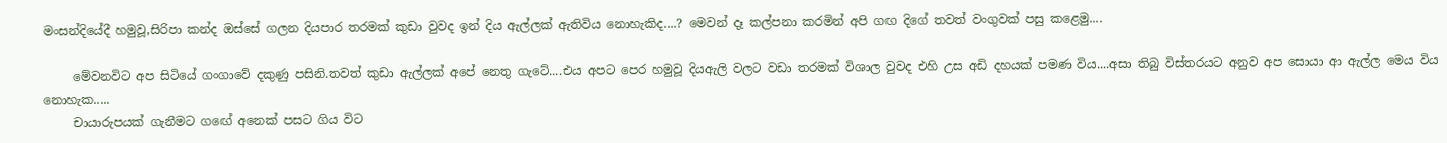මංසන්දියේදී හමුවූ,සිරිපා කන්ද ඔස්සේ ගලන දියපාර තරමක් කුඩා වුවද ඉන් දිය ඇල්ලක් ඇතිවිය නොහැකිද....? මෙවන් දෑ කල්පනා කරමින් අපි ගඟ දිගේ තවත් වංගුවක් පසු කළෙමු....

     මේවනවිට අප සිටියේ ගංගාවේ දකුණු පසිනි.තවත් කුඩා ඇල්ලක් අපේ නෙතු ගැටේ....එය අපට පෙර හමුවූ දියඇලි වලට වඩා තරමක් විශාල වුවද එහි උස අඩි දහයක් පමණ විය....අසා තිබු විස්තරයට අනුව අප සොයා ආ ඇල්ල මෙය විය නොහැක.....
     චායාරුපයක් ගැනීමට ගඟේ අනෙක් පසට ගිය විට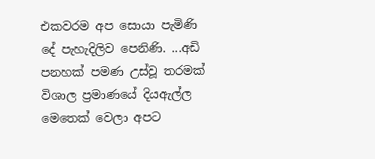එකවරම අප සොයා පැමිණි දේ පැහැදිලිව පෙනිණි. ...අඩි පනහක් පමණ උස්වූ තරමක් විශාල ප්‍රමාණයේ දියඇල්ල මෙතෙක් වෙලා අපට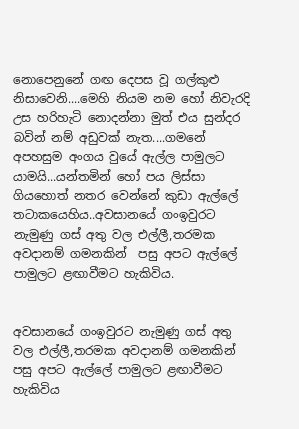නොපෙනුනේ ගඟ දෙපස වූ ගල්කුළු නිසාවෙනි....මෙහි නියම නම හෝ නිවැරදි උස හරිහැටි නොදන්නා මුත් එය සුන්දර බවින් නම් අඩුවක් නැත....ගමනේ අපහසුම අංගය වුයේ ඇල්ල පාමුලට යාමයි...යන්තමින් හෝ පය ලිස්සා ගියහොත් නතර වෙන්නේ කුඩා ඇල්ලේ තටාකයෙහිය..අවසානයේ ගංඉවුරට නැමුණු ගස් අතු වල එල්ලී,තරමක අවදානම් ගමනකින්  පසු අපට ඇල්ලේ පාමුලට ළඟාවීමට හැකිවිය.


අවසානයේ ගංඉවුරට නැමුණු ගස් අතු වල එල්ලී,තරමක අවදානම් ගමනකින්  පසු අපට ඇල්ලේ පාමුලට ළඟාවීමට හැකිවිය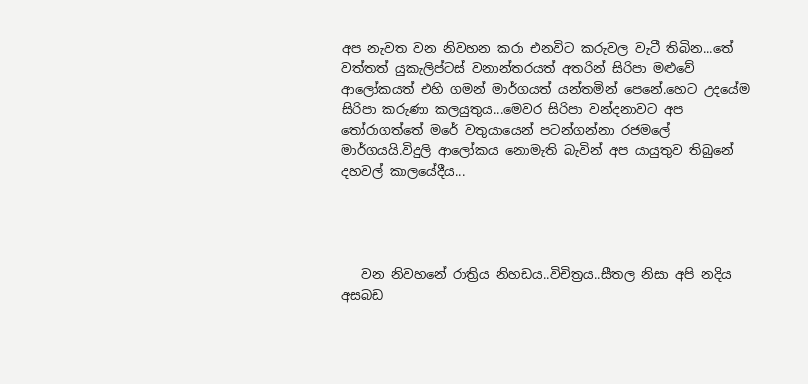අප නැවත වන නිවහන කරා එනවිට කරුවල වැටී තිබින...තේ වත්තත් යුකැලිප්ටස් වනාන්තරයත් අතරින් සිරිපා මළුවේ ආලෝකයත් එහි ගමන් මාර්ගයත් යන්තමින් පෙනේ.හෙට උදයේම සිරිපා කරුණා කලයුතුය...මෙවර සිරිපා වන්දනාවට අප තෝරාගත්තේ මරේ වතුයායෙන් පටන්ගන්නා රජමලේ මාර්ගයයි.විදුලි ආලෝකය නොමැති බැවින් අප යායුතුව තිබුනේ දහවල් කාලයේදීය...




   වන නිවහනේ රාත්‍රිය නිහඩය..විචිත්‍රය..සීතල නිසා අපි නදිය අසබඩ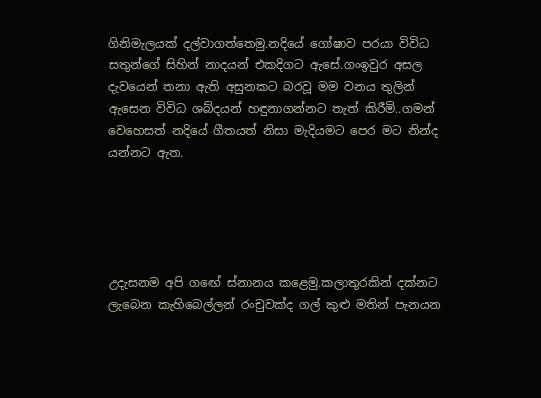ගිනිමැලයක් දල්වාගත්තෙමු.නදියේ ගෝෂාව පරයා විවිධ සතුන්ගේ සිහින් නාදයන් එකදිගට ඇසේ.ගංඉවුර අසල දැවයෙන් තනා ඇති අසුනකට බරවූ මම වනය තුලින් ඇසෙන විවිධ ශබ්දයන් හඳුනාගන්නට තැත් කිරීමි..ගමන් වෙහෙසත් නදියේ ගීතයත් නිසා මැදියමට පෙර මට නින්ද යන්නට ඇත.





උදැසනම අපි ගඟේ ස්නානය කළෙමු.කලාතුරකින් දක්නට ලැබෙන කැහිබෙල්ලන් රංචුවක්ද ගල් කුළු මතින් පැනයන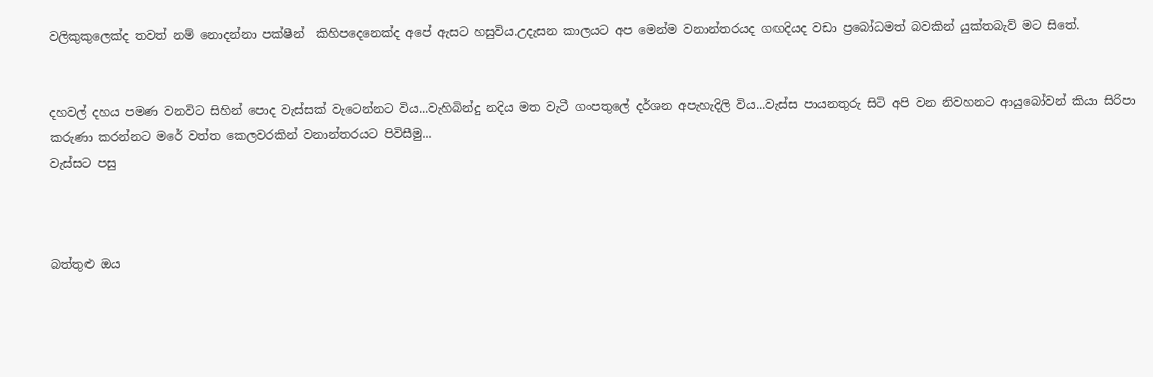වලිකුකුලෙක්ද තවත් නම් නොදන්නා පක්ෂීන්  කිහිපදෙනෙක්ද අපේ ඇසට හසුවිය.උදැසන කාලයට අප මෙන්ම වනාන්තරයද ගඟදියද වඩා ප්‍රබෝධමත් බවකින් යුක්තබැව් මට සිතේ.


දහවල් දහය පමණ වනවිට සිහින් පොද වැස්සක් වැටෙන්නට විය...වැහිබින්දු නදිය මත වැටී ගංපතුලේ දර්ශන අපැහැදිලි විය...වැස්ස පායනතුරු සිටි අපි වන නිවහනට ආයුබෝවන් කියා සිරිපා කරුණා කරන්නට මරේ වත්ත කෙලවරකින් වනාන්තරයට පිවිසීමු...
වැස්සට පසු



බත්තුළු ඔය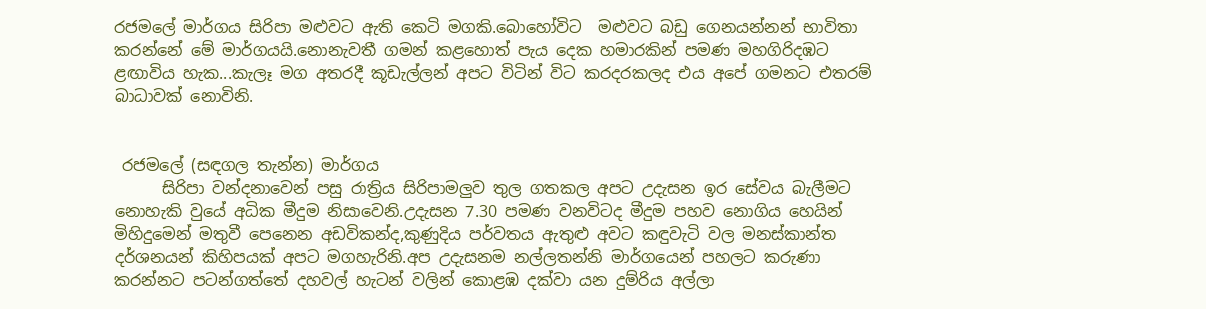රජමලේ මාර්ගය සිරිපා මළුවට ඇති කෙටි මගකි.බොහෝවිට  මළුවට බඩු ගෙනයන්නන් භාවිතා කරන්නේ මේ මාර්ගයයි.නොනැවතී ගමන් කළහොත් පැය දෙක හමාරකින් පමණ මහගිරිදඹට ළඟාවිය හැක...කැලෑ මග අතරදී කූඩැල්ලන් අපට විටින් විට කරදරකලද එය අපේ ගමනට එතරම් බාධාවක් නොවිනි.


 රජමලේ (සඳගල තැන්න) මාර්ගය
      සිරිපා වන්දනාවෙන් පසු රාත්‍රිය සිරිපාමලුව තුල ගතකල අපට උදැසන ඉර සේවය බැලීමට නොහැකි වුයේ අධික මීදුම නිසාවෙනි.උදැසන 7.30 පමණ වනවිටද මීදුම පහව නොගිය හෙයින් මිහිදුමෙන් මතුවී පෙනෙන අඩවිකන්ද,කුණුදිය පර්වතය ඇතුළු අවට කඳුවැටි වල මනස්කාන්ත දර්ශනයන් කිහිපයක් අපට මගහැරිනි.අප උදැසනම නල්ලතන්නි මාර්ගයෙන් පහලට කරුණා කරන්නට පටන්ගත්තේ දහවල් හැටන් වලින් කොළඹ දක්වා යන දුම්රිය අල්ලා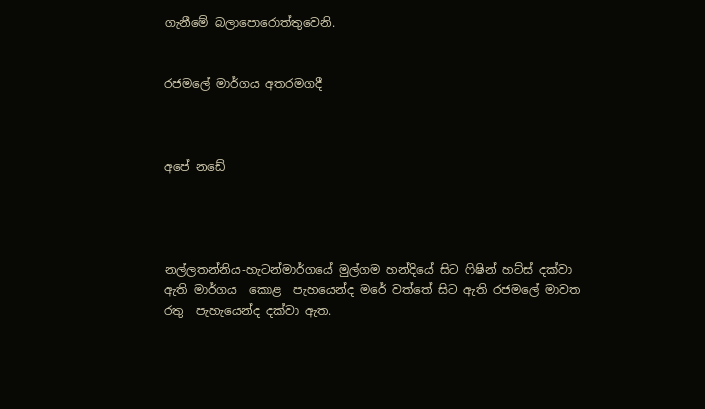ගැනීමේ බලාපොරොත්තුවෙනි.


රජමලේ මාර්ගය අතරමගදී



අපේ නඩේ




නල්ලතන්නිය-හැටන්මාර්ගයේ මුල්ගම හන්දියේ සිට ෆිෂින් හට්ස් දක්වා ඇති මාර්ගය  කොළ  පැහයෙන්ද මරේ වත්තේ සිට ඇති රජමලේ මාවත රතු  පැහැයෙන්ද දක්වා ඇත.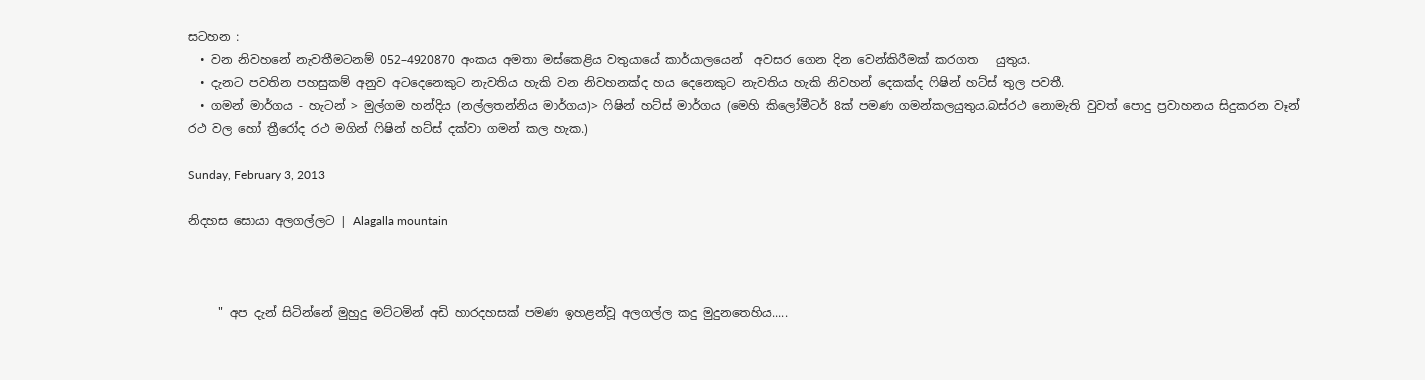සටහන :
  • වන නිවහනේ නැවතීමටනම් 052–4920870 අංකය අමතා මස්කෙළිය වතුයායේ කාර්යාලයෙන්  අවසර ගෙන දින වෙන්කිරීමක් කරගත   යුතුය.
  • දැනට පවතින පහසුකම් අනුව අටදෙනෙකුට නැවතිය හැකි වන නිවහනක්ද හය දෙනෙකුට නැවතිය හැකි නිවහන් දෙකක්ද ෆිෂින් හට්ස් තුල පවතී.
  • ගමන් මාර්ගය - හැටන් > මුල්ගම හන්දිය (නල්ලතන්නිය මාර්ගය)> ෆිෂින් හට්ස් මාර්ගය (මෙහි කිලෝමීටර් 8ක් පමණ ගමන්කලයුතුය.බස්රථ නොමැති වුවත් පොදු ප්‍රවාහනය සිදුකරන වෑන් රථ වල හෝ ත්‍රීරෝද රථ මගින් ෆිෂින් හට්ස් දක්වා ගමන් කල හැක.)

Sunday, February 3, 2013

නිදහස සොයා අලගල්ලට | Alagalla mountain



     " අප දැන් සිටින්නේ මුහුදු මට්ටමින් අඩි හාරදහසක් පමණ ඉහළන්වූ අලගල්ල කදු මුදුනතෙහිය.....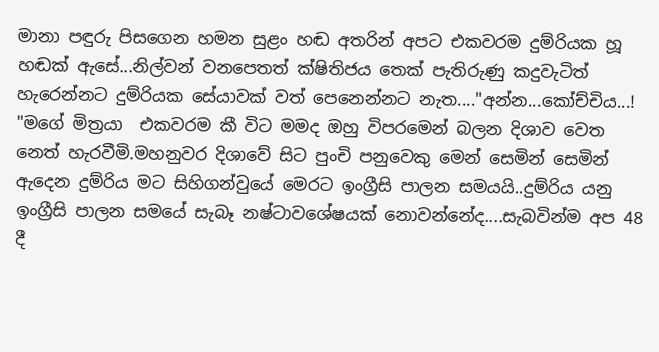මානා පඳුරු පිසගෙන හමන සුළං හඬ අතරින් අපට එකවරම දුම්රියක හූ හඬක් ඇසේ...නිල්වන් වනපෙතත් ක්ෂිතිජය තෙක් පැතිරුණු කදුවැටිත් හැරෙන්නට දුම්රියක සේයාවක් වත් පෙනෙන්නට නැත...."අන්න...කෝච්චිය...! "මගේ මිත්‍රයා  එකවරම කී විට මමද ඔහු විපරමෙන් බලන දිශාව වෙත නෙත් හැරවීමි.මහනුවර දිශාවේ සිට පුංචි පනුවෙකු මෙන් සෙමින් සෙමින්  ඇදෙන දුම්රිය මට සිහිගන්වුයේ මෙරට ඉංග්‍රීසි පාලන සමයයි..දුම්රිය යනු ඉංග්‍රීසි පාලන සමයේ සැබෑ නෂ්ටාවශේෂයක් නොවන්නේද....සැබවින්ම අප 48 දී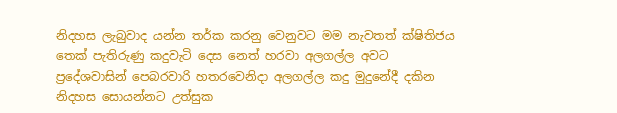නිදහස ලැබුවාද යන්න තර්ක කරනු වෙනුවට මම නැවතත් ක්ෂිතිජය තෙක් පැතිරුණු කදුවැටි දෙස නෙත් හරවා අලගල්ල අවට ප්‍රදේශවාසින් පෙබරවාරි හතරවෙනිදා අලගල්ල කදු මුදුනේදී දකින නිදහස සොයන්නට උත්සුක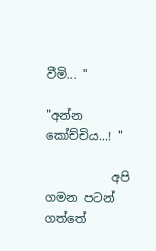වීමි... "

"අන්න කෝච්චිය...! "

           අපි ගමන පටන් ගත්තේ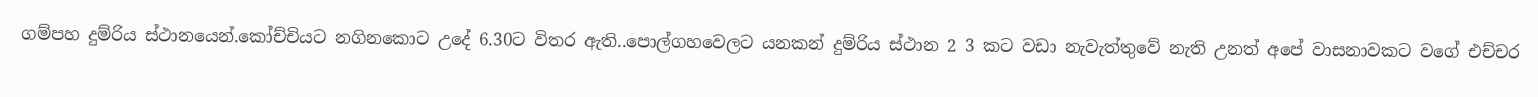ගම්පහ දුම්රිය ස්ථානයෙන්.කෝච්චියට නගිනකොට උදේ 6.30ට විතර ඇති..පොල්ගහවෙලට යනකන් දුම්රිය ස්ථාන 2 3 කට වඩා නැවැත්තුවේ නැති උනත් අපේ වාසනාවකට වගේ එච්චර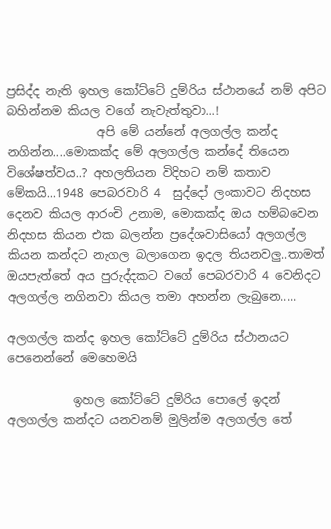ප්‍රසිද්ද නැති ඉහල කෝට්ටේ දුම්රිය ස්ථානයේ නම් අපිට බහින්නම කියල වගේ නැවැත්තුවා...!
               අපි මේ යන්නේ අලගල්ල කන්ද නගින්න....මොකක්ද මේ අලගල්ල කන්දේ තියෙන විශේෂත්වය..? අහලතියන විදිහට නම් කතාව මේකයි...1948 පෙබරවාරි 4  සුද්දෝ ලංකාවට නිදහස දෙනව කියල ආරංචි උනාම, මොකක්ද ඔය හම්බවෙන නිදහස කියන එක බලන්න ප්‍රදේශවාසියෝ අලගල්ල කියන කන්දට නැගල බලාගෙන ඉදල තියනවලු..තාමත් ඔයපැත්තේ අය පුරුද්දකට වගේ පෙබරවාරි 4 වෙනිදට අලගල්ල නගිනවා කියල තමා අහන්න ලැබුනෙ.....

අලගල්ල කන්ද ඉහල කෝට්ටේ දුම්රිය ස්ථානයට පෙනෙන්නේ මෙහෙමයි

           ඉහල කෝට්ටේ දුම්රිය පොලේ ඉදන් අලගල්ල කන්දට යනවනම් මුලින්ම අලගල්ල තේ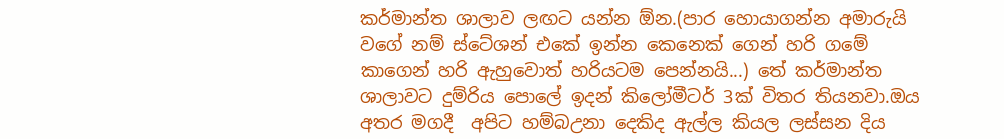කර්මාන්ත ශාලාව ලඟට යන්න ඕන.(පාර හොයාගන්න අමාරුයි වගේ නම් ස්ටේශන් එකේ ඉන්න කෙනෙක් ගෙන් හරි ගමේ කාගෙන් හරි ඇහුවොත් හරියටම පෙන්නයි...) තේ කර්මාන්ත ශාලාවට දුම්රිය පොලේ ඉදන් කිලෝමීටර් 3ක් විතර තියනවා.ඔය අතර මගදී  අපිට හම්බඋනා දෙකිද ඇල්ල කියල ලස්සන දිය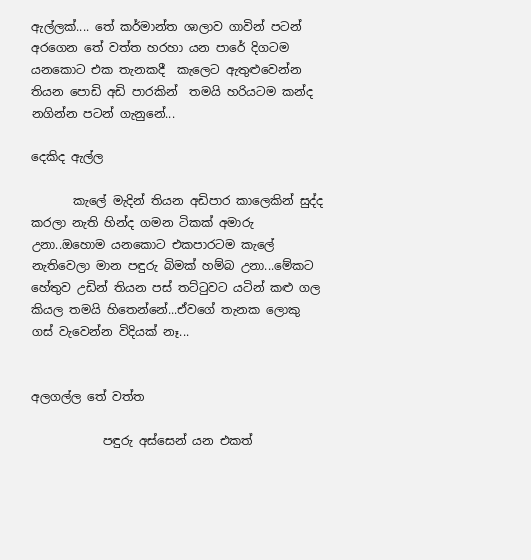ඇල්ලක්.... තේ කර්මාන්ත ශාලාව ගාවින් පටන් අරගෙන තේ වත්ත හරහා යන පාරේ දිගටම යනකොට එක තැනකදී  කැලෙට ඇතුළුවෙන්න තියන පොඩි අඩි පාරකින්  තමයි හරියටම කන්ද නගින්න පටන් ගැනුනේ...

දෙකිද ඇල්ල

       කැලේ මැදින් තියන අඩිපාර කාලෙකින් සුද්ද කරලා නැති හින්ද ගමන ටිකක් අමාරු උනා..ඔහොම යනකොට එකපාරටම කැලේ නැතිවෙලා මාන පඳුරු බිමක් හම්බ උනා...මේකට හේතුව උඩින් තියන පස් තට්ටුවට යටින් කළු ගල කියල තමයි හිතෙන්නේ...ඒවගේ තැනක ලොකු ගස් වැවෙන්න විදියක් නෑ...


අලගල්ල තේ වත්ත

            පඳුරු අස්සෙන් යන එකත්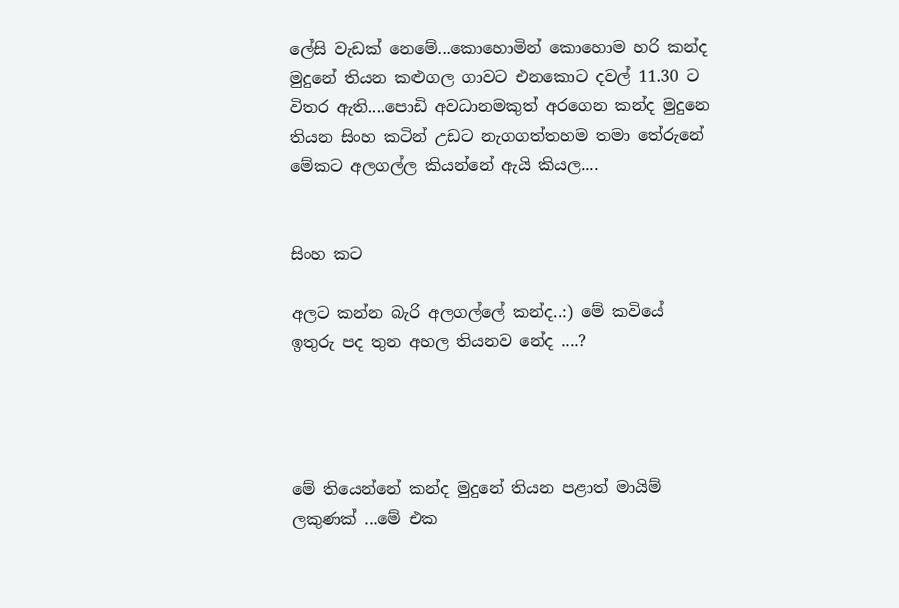ලේසි වැඩක් නෙමේ...කොහොමින් කොහොම හරි කන්ද මුදුනේ තියන කළුගල ගාවට එනකොට දවල් 11.30 ට විතර ඇති....පොඩි අවධානමකුත් අරගෙන කන්ද මුදුනෙ තියන සිංහ කටින් උඩට නැගගත්තහම තමා තේරුනේ මේකට අලගල්ල කියන්නේ ඇයි කියල....


සිංහ කට

අලට කන්න බැරි අලගල්ලේ කන්ද..:) මේ කවියේ ඉතුරු පද තුන අහල තියනව නේද ....?




මේ තියෙන්නේ කන්ද මුදුනේ තියන පළාත් මායිම් ලකුණක් ...මේ එක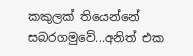කකුලක් තියෙන්නේ සබරගමුවේ...අනිත් එක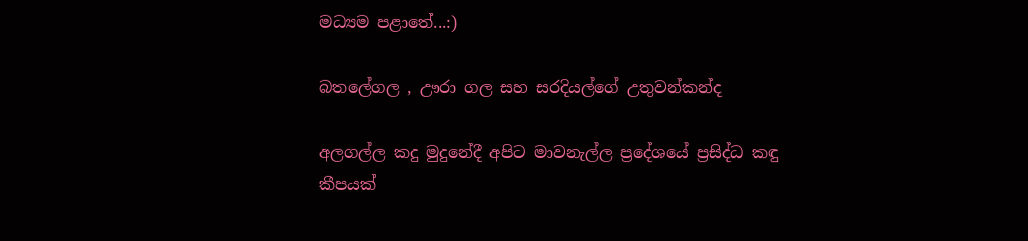මධ්‍යම පළාතේ...:)

බතලේගල , ඌරා ගල සහ සරදියල්ගේ උතුවන්කන්ද

අලගල්ල කදු මුදුනේදී අපිට මාවනැල්ල ප්‍රදේශයේ ප්‍රසිද්ධ කඳු කීපයක්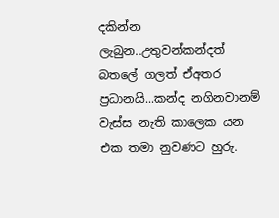දකින්න ලැබුන..උතුවන්කන්දත් බතලේ ගලත් ඒඅතර ප්‍රධානයි...කන්ද නගිනවානම් වැස්ස නැති කාලෙක යන එක තමා නුවණට හුරු.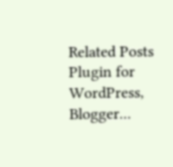Related Posts Plugin for WordPress, Blogger...